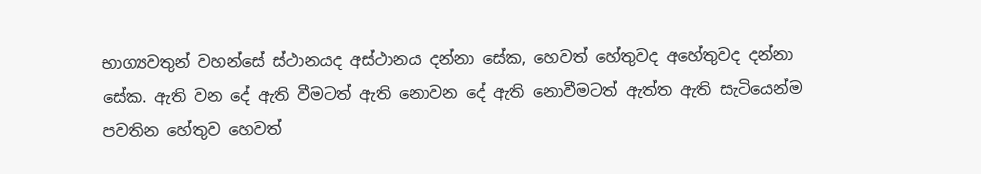භාග්‍යවතුන් වහන්සේ ස්ථානයද අස්ථානය දන්නා සේක, හෙවත් හේතුවද අහේතුවද දන්නා සේක. ඇති වන දේ ඇති වීමටත් ඇති නොවන දේ ඇති නොවීමටත් ඇත්ත ඇති සැටියෙන්ම පවතින හේතුව හෙවත්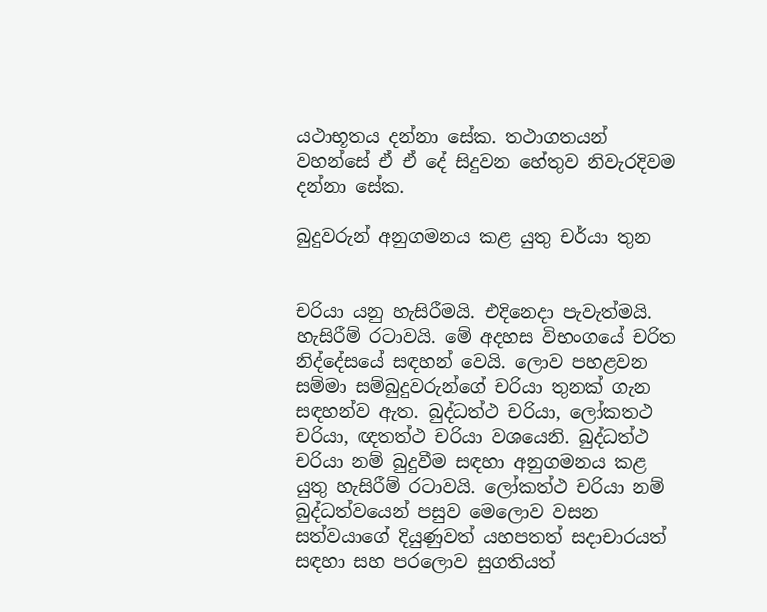යථාභූතය දන්නා සේක. තථාගතයන් වහන්සේ ඒ ඒ දේ සිදුවන හේතුව නිවැරදිවම දන්නා සේක.

බුදුවරුන් අනුගමනය කළ යුතු චර්යා තුන


චරියා යනු හැසිරීමයි. එදිනෙදා පැවැත්මයි. හැසිරීම් රටාවයි. මේ අදහස විභංගයේ චරිත නිද්දේසයේ සඳහන් වෙයි. ලොව පහළවන සම්මා සම්බුදුවරුන්ගේ චරියා තුනක්‌ ගැන සඳහන්ව ඇත. බුද්ධත්ථ චරියා, ලෝකතථ චරියා, ඥතත්ථ චරියා වශයෙනි. බුද්ධත්ථ චරියා නම් බුදුවීම සඳහා අනුගමනය කළ යුතු හැසිරීම් රටාවයි. ලෝකත්ථ චරියා නම් බුද්ධත්වයෙන් පසුව මෙලොව වසන සත්වයාගේ දියුණුවත් යහපතත් සදාචාරයත් සඳහා සහ පරලොව සුගතියත්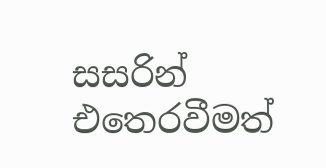සසරින් එතෙරවීමත්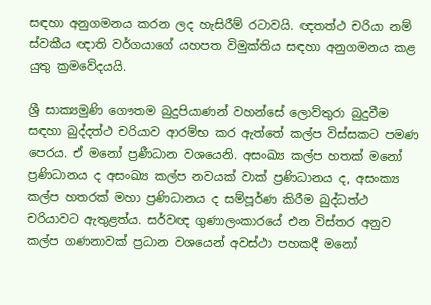සඳහා අනුගමනය කරන ලද හැසිරීම් රටාවයි. ඥතත්ථ චරියා නම් ස්‌වකීය ඥාති වර්ගයාගේ යහපත විමුක්‌තිය සඳහා අනුගමනය කළ යුතු ක්‍රමවේදයයි.

ශ්‍රී සාක්‍යමුණි ගෞතම බුදුපියාණන් වහන්සේ ලොව්තුරා බුදුවීම සඳහා බුද්දත්ථ චරියාව ආරම්භ කර ඇත්තේ කල්ප විස්‌සකට පමණ පෙරය. ඒ මනෝ ප්‍රණීධාන වශයෙනි. අසංඛ්‍ය කල්ප හතක්‌ මනෝ ප්‍රණිධානය ද අසංඛ්‍ය කල්ප නවයක්‌ වාක්‌ ප්‍රණිධානය ද, අසංක්‍ය කල්ප හතරක්‌ මහා ප්‍රණිධානය ද සම්පූර්ණ කිරීම බුද්ධත්ථ චරියාවට ඇතුළත්ය. සර්වඥ ගුණාලංකාරයේ එන විස්‌තර අනුව කල්ප ගණනාවක්‌ ප්‍රධාන වශයෙන් අවස්‌ථා පහකදී මනෝ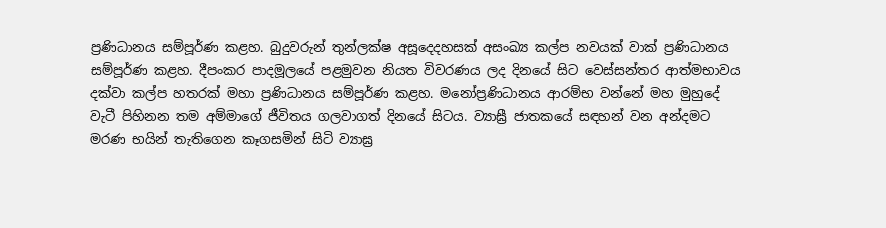ප්‍රණිධානය සම්පූර්ණ කළහ. බුදුවරුන් තුන්ලක්‌ෂ අසූදෙදහසක්‌ අසංඛ්‍ය කල්ප නවයක්‌ වාක්‌ ප්‍රණිධානය සම්පූර්ණ කළහ. දීපංකර පාදමූලයේ පළමුවන නියත විවරණය ලද දිනයේ සිට වෙස්‌සන්තර ආත්මභාවය දක්‌වා කල්ප හතරක්‌ මහා ප්‍රණිධානය සම්පූර්ණ කළහ. මනෝප්‍රණිධානය ආරම්භ වන්නේ මහ මුහුදේ වැටී පිහිනන තම අම්මාගේ ජීවිතය ගලවාගත් දිනයේ සිටය. ව්‍යාඝ්‍රී ජාතකයේ සඳහන් වන අන්දමට මරණ භයින් තැතිගෙන කෑගසමින් සිටි ව්‍යාඝ්‍ර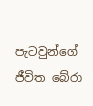පැටවුන්ගේ ජීවිත බේරා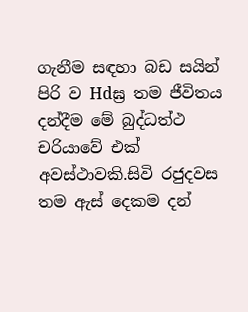ගැනීම සඳහා බඩ සයින් පිරි ව Hdඝ්‍ර තම ජීවිතය දන්දීම මේ බුද්ධත්ථ චරියාවේ එක්‌ අවස්‌ථාවකි.සිවි රජුදවස තම ඇස්‌ දෙකම දන්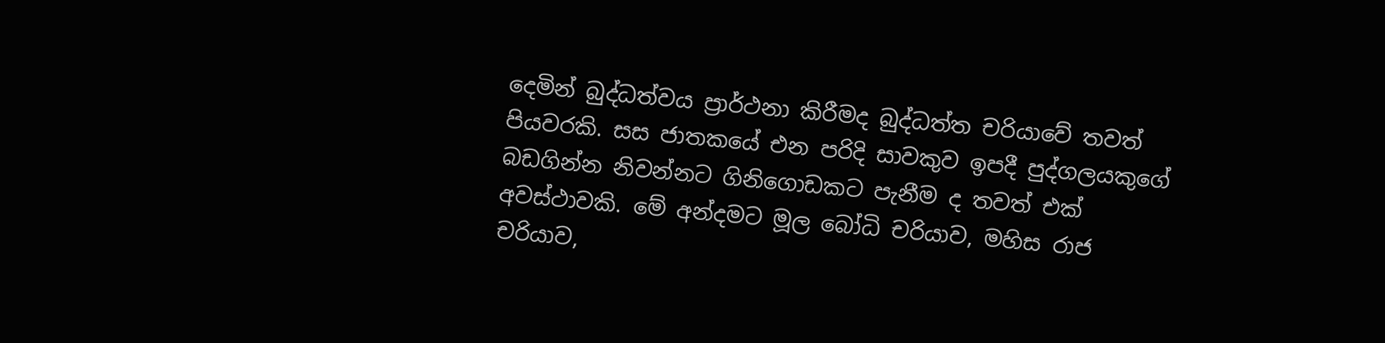දෙමින් බුද්ධත්වය ප්‍රාර්ථනා කිරීමද බුද්ධත්ත චරියාවේ තවත් පියවරකි. සස ජාතකයේ එන පරිදි සාවකුව ඉපදී පුද්ගලයකුගේ බඩගින්න නිවන්නට ගිනිගොඩකට පැනීම ද තවත් එක්‌ අවස්‌ථාවකි. මේ අන්දමට මූල බෝධි චරියාව, මහිස රාජ චරියාව,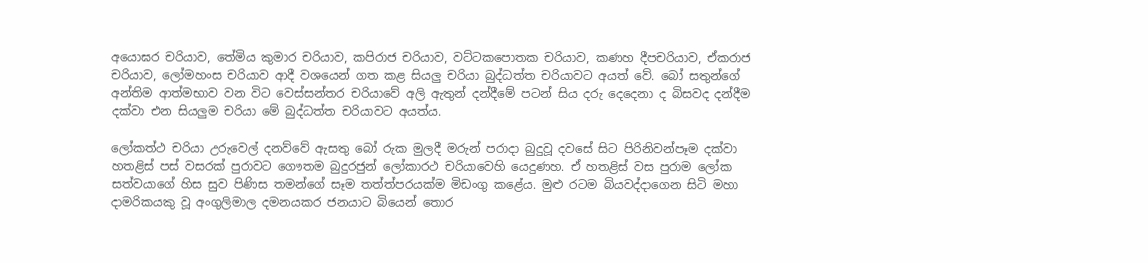අයොඝර චරියාව, තේමිය කුමාර චරියාව, කපිරාජ චරියාව, වට්‌ටකපොතක චරියාව, කණහ දීපචරියාව, ඒකරාජ චරියාව, ලෝමහංස චරියාව ආදී වශයෙන් ගත කළ සියලු චරියා බුද්ධත්ත චරියාවට අයත් වේ. බෝ සතුන්ගේ අන්තිම ආත්මභාව වන විට වෙස්‌සන්තර චරියාවේ අලි ඇතුන් දන්දීමේ පටන් සිය දරු දෙදෙනා ද බිසවද දන්දීම දක්‌වා එන සියලුම චරියා මේ බුද්ධත්ත චරියාවට අයත්ය.

ලෝකත්ථ චරියා උරුවෙල් දනව්වේ ඇසතු බෝ රුක මුලදී මරුන් පරාදා බුදුවූ දවසේ සිට පිරිනිවන්පෑම දක්‌වා හතළිස්‌ පස්‌ වසරක්‌ පුරාවට ගෞතම බුදුරජුන් ලෝකාරථ චරියාවෙහි යෙදුණහ. ඒ හතළිස්‌ වස පුරාම ලෝක සත්වයාගේ හිස සුව පිණිස තමන්ගේ සෑම තත්ත්පරයක්‌ම මිඩංගු කළේය. මුළු රටම බියවද්දාගෙන සිටි මහා දාමරිකයකු වූ අංගුලිමාල දමනයකර ජනයාට බියෙන් තොර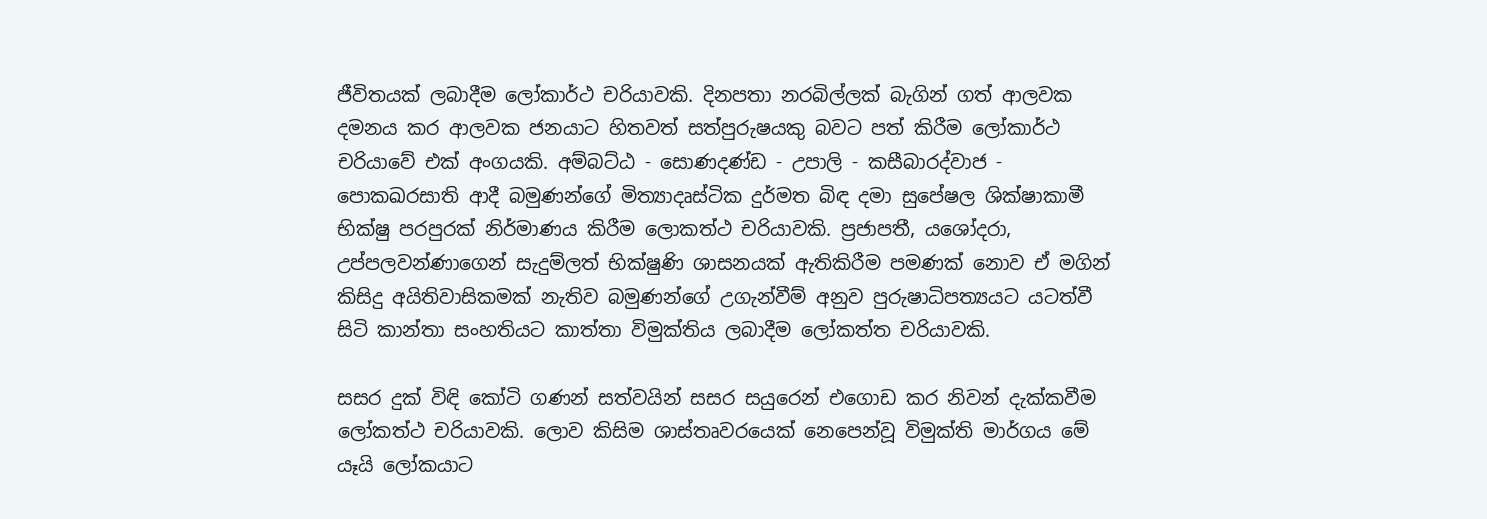ජීවිතයක්‌ ලබාදීම ලෝකාර්ථ චරියාවකි. දිනපතා නරබිල්ලක්‌ බැගින් ගත් ආලවක දමනය කර ආලවක ජනයාට හිතවත් සත්පුරුෂයකු බවට පත් කිරීම ලෝකාර්ථ චරියාවේ එක්‌ අංගයකි. අම්බට්‌ඨ - සොණදණ්‌ඩ - උපාලි - කසීබාරද්වාජ - පොකඛරසාති ආදී බමුණන්ගේ මිත්‍යාදෘස්‌ටික දුර්මත බිඳ දමා සුපේෂල ශික්‌ෂාකාමී භික්‌ෂු පරපුරක්‌ නිර්මාණය කිරීම ලොකත්ථ චරියාවකි. ප්‍රජාපතී, යශෝදරා, උප්පලවන්ණාගෙන් සැදුම්ලත් භික්‌ෂුණි ශාසනයක්‌ ඇතිකිරීම පමණක්‌ නොව ඒ මගින් කිසිදු අයිතිවාසිකමක්‌ නැතිව බමුණන්ගේ උගැන්වීම් අනුව පුරුෂාධිපත්‍යයට යටත්වී සිටි කාන්තා සංහතියට කාත්තා විමුක්‌තිය ලබාදීම ලෝකත්ත චරියාවකි.

සසර දුක්‌ විඳි කෝටි ගණන් සත්වයින් සසර සයුරෙන් එගොඩ කර නිවන් දැක්‌කවීම ලෝකත්ථ චරියාවකි. ලොව කිසිම ශාස්‌තෘවරයෙක්‌ නෙපෙන්වූ විමුක්‌ති මාර්ගය මේ යෑයි ලෝකයාට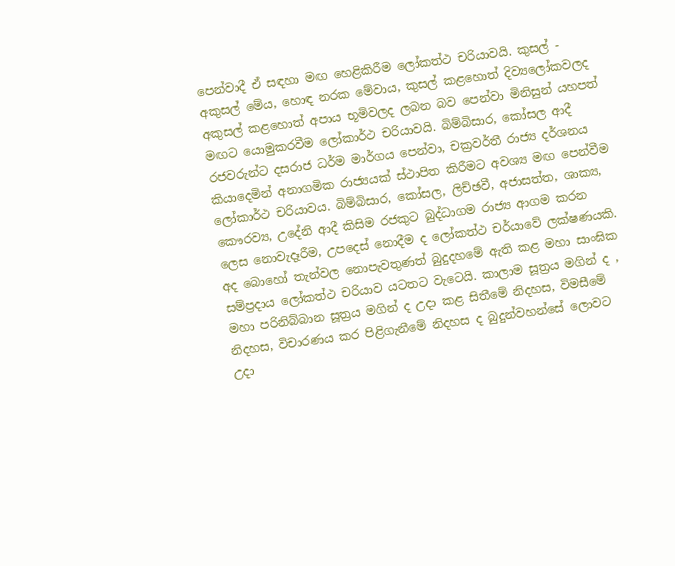පෙන්වාදී ඒ සඳහා මඟ හෙළිකිරීම ලෝකත්ථ චරියාවයි. කුසල් - අකුසල් මේය, හොඳ නරක මේවාය, කුසල් කළහොත් දිව්‍යලෝකවලද අකුසල් කළහොත් අපාය භූමිවලද ලබන බව පෙන්වා මිනිසුන් යහපත් මඟට යොමුකරවීම ලෝකාර්ථ චරියාවයි. බිම්බිසාර, කෝසල ආදී රජවරුන්ට දසරාජ ධර්ම මාර්ගය පෙන්වා, චක්‍රවර්තී රාජ්‍ය දර්ශනය කියාදෙමින් අනාගමික රාජ්‍යයක්‌ ස්‌ථාපිත කිරීමට අවශ්‍ය මඟ පෙන්වීම ලෝකාර්ථ චරියාවය. බිම්බිසාර, කෝසල, ලිච්ඡවී, අජාසත්ත, ශාක්‍ය, කෞරව්‍ය, උදේනි ආදී කිසිම රජකුට බුද්ධාගම රාජ්‍ය ආගම කරන ලෙස නොවැදෑරීම, උපදෙස්‌ නොදීම ද ලෝකත්ථ චර්යාවේ ලක්‌ෂණයකි. අද බොහෝ තැන්වල නොපැවතුණත් බුදුදහමේ ඇති කළ මහා සාංඝික සම්ප්‍රදාය ලෝකත්ථ චරියාව යටතට වැටෙයි. කාලාම සූත්‍රය මගින් ද , මහා පරිනිබ්බාන සූත්‍රය මගින් ද උදා කළ සිතීමේ නිදහස, විමසීමේ නිදහස, විචාරණය කර පිළිගැනීමේ නිදහස ද බුදුන්වහන්සේ ලොවට උදා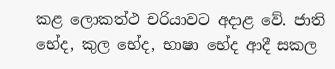කළ ලොකත්ථ චරියාවට අදාළ වේ. ජාති භේද, කුල භේද, භාෂා භේද ආදී සකල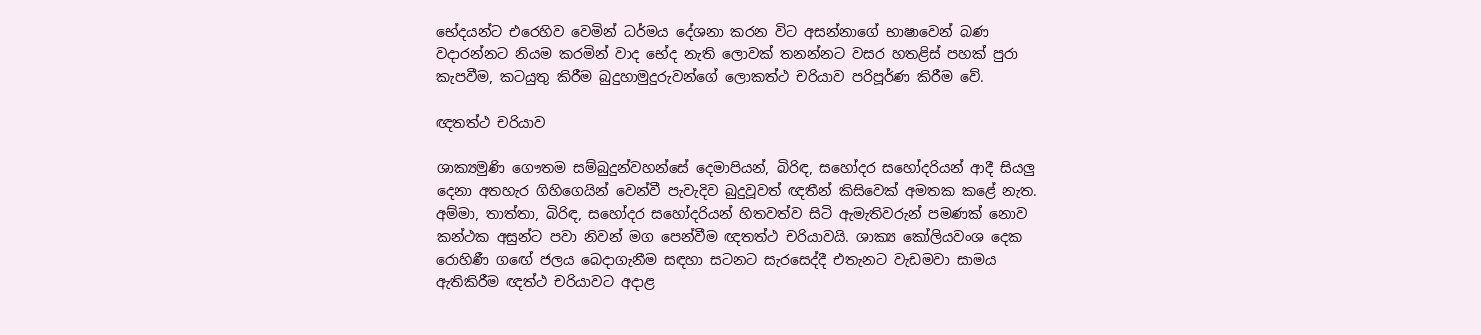භේදයන්ට එරෙහිව වෙමින් ධර්මය දේශනා කරන විට අසන්නාගේ භාෂාවෙන් බණ වදාරන්නට නියම කරමින් වාද භේද නැති ලොවක්‌ තනන්නට වසර හතළිස්‌ පහක්‌ පුරා කැපවීම, කටයුතු කිරීම බුදුහාමුදුරුවන්ගේ ලොකත්ථ චරියාව පරිපූර්ණ කිරීම වේ.

ඥතත්ථ චරියාව

ශාක්‍යමුණි ගෞතම සම්බුදුන්වහන්සේ දෙමාපියන්, බිරිඳ, සහෝදර සහෝදරියන් ආදී සියලු දෙනා අතහැර ගිහිගෙයින් වෙන්වී පැවැදිව බුදුවූවත් ඥතීන් කිසිවෙක්‌ අමතක කළේ නැත. අම්මා, තාත්තා, බිරිඳ, සහෝදර සහෝදරියන් හිතවත්ව සිටි ඇමැතිවරුන් පමණක්‌ නොව කන්ථක අසුන්ට පවා නිවන් මග පෙන්වීම ඥතත්ථ චරියාවයි. ශාක්‍ය කෝලියවංශ දෙක රොහිණී ගඟේ ජලය බෙදාගැනීම සඳහා සටනට සැරසෙද්දී එතැනට වැඩමවා සාමය ඇතිකිරීම ඥත්ථ චරියාවට අදාළ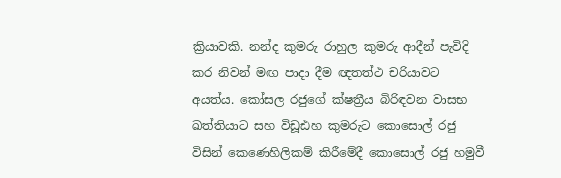ක්‍රියාවකි. නන්ද කුමරු රාහුල කුමරු ආදීන් පැවිදි කර නිවන් මඟ පාදා දීම ඥතත්ථ චරියාවට අයත්ය. කෝසල රජුගේ ක්‌ෂත්‍රීය බිරිඳවන වාසභ ඛත්තියාට සහ විඩූඪහ කුමරුට කොසොල් රජු විසින් කෙණෙහිලිකම් කිරීමේදී කොසොල් රජු හමුවී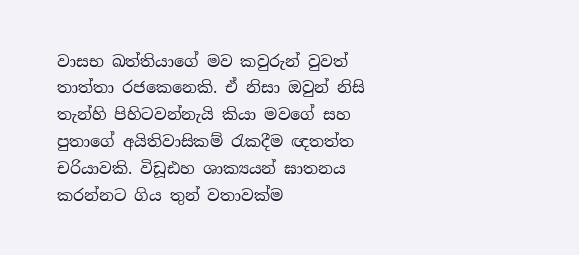වාසභ ඛත්තියාගේ මව කවුරුන් වුවත් තාත්තා රජකෙනෙකි. ඒ නිසා ඔවුන් නිසි තැන්හි පිහිටවන්නැයි කියා මවගේ සහ පුතාගේ අයිතිවාසිකම් රැකදීම ඥතත්ත චරියාවකි. විඩූඪහ ශාක්‍යයන් ඝාතනය කරන්නට ගිය තුන් වතාවක්‌ම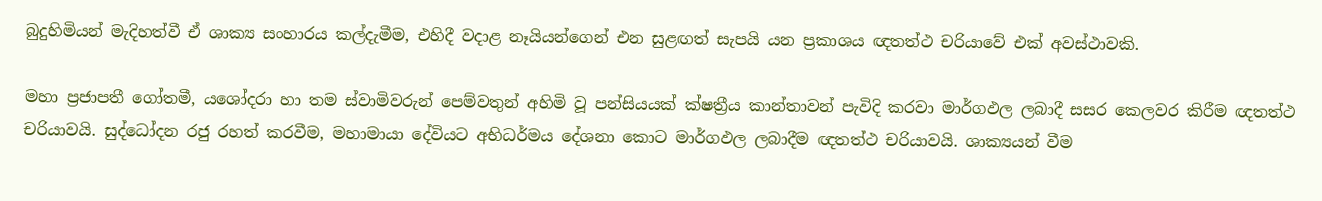බුදුහිමියන් මැදිහත්වී ඒ ශාක්‍ය සංහාරය කල්දැමීම, එහිදී වදාළ නෑයියන්ගෙන් එන සුළඟත් සැපයි යන ප්‍රකාශය ඥතත්ථ චරියාවේ එක්‌ අවස්‌ථාවකි.

මහා ප්‍රජාපතී ගෝතමී, යශෝදරා හා තම ස්‌වාමිවරුන් පෙම්වතුන් අහිමි වූ පන්සියයක්‌ ක්‌ෂත්‍රීය කාන්තාවන් පැවිදි කරවා මාර්ගඵල ලබාදී සසර කෙලවර කිරීම ඥතත්ථ චරියාවයි. සුද්ධෝදන රජු රහත් කරවීම, මහාමායා දේවියට අභිධර්මය දේශනා කොට මාර්ගඵල ලබාදීම ඥතත්ථ චරියාවයි. ශාක්‍යයන් වීම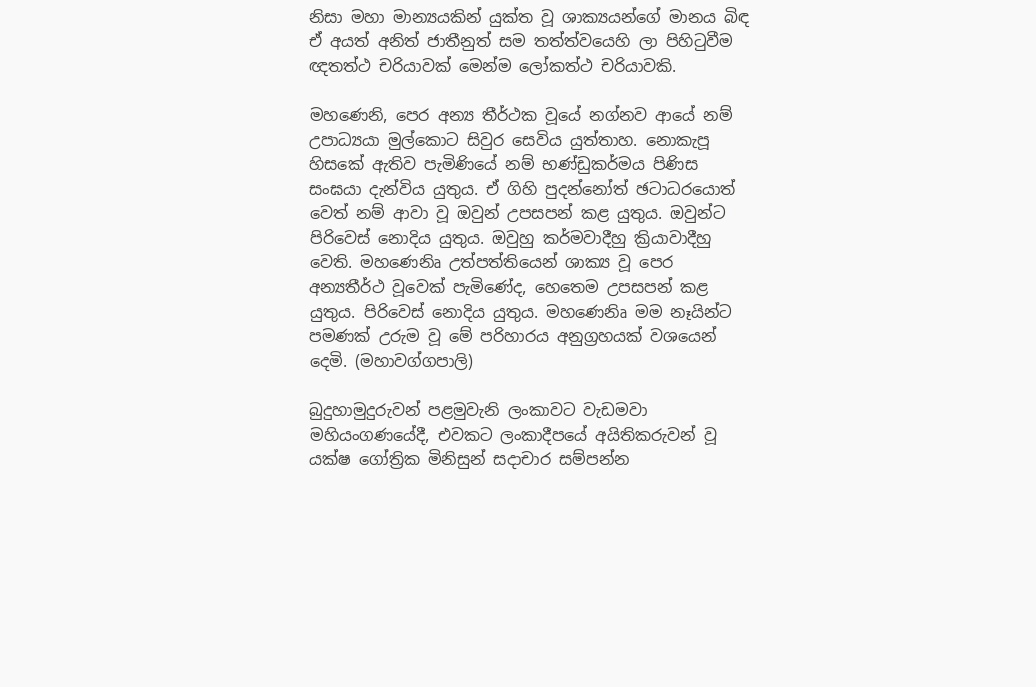නිසා මහා මාන්‍යයකින් යුක්‌ත වූ ශාක්‍යයන්ගේ මානය බිඳ ඒ අයත් අනිත් ජාතීනුත් සම තත්ත්වයෙහි ලා පිහිටුවීම ඥතත්ථ චරියාවක්‌ මෙන්ම ලෝකත්ථ චරියාවකි.

මහණෙනි, පෙර අන්‍ය තීර්ථක වූයේ නග්නව ආයේ නම් උපාධ්‍යයා මුල්කොට සිවුර සෙවිය යුත්තාහ. නොකැපූ හිසකේ ඇතිව පැමිණියේ නම් භණ්‌ඩුකර්මය පිණිස සංඝයා දැන්විය යුතුය. ඒ ගිහි පුදන්නෝත් ඡටාධරයොත් වෙත් නම් ආවා වූ ඔවුන් උපසපන් කළ යුතුය. ඔවුන්ට පිරිවෙස්‌ නොදිය යුතුය. ඔවුහු කර්මවාදීහු ක්‍රියාවාදීහු වෙති. මහණෙනිෘ උත්පත්තියෙන් ශාක්‍ය වූ පෙර අන්‍යතීර්ථ වූවෙක්‌ පැමිණේද, හෙතෙම උපසපන් කළ යුතුය. පිරිවෙස්‌ නොදිය යුතුය. මහණෙනිෘ මම නෑයින්ට පමණක්‌ උරුම වූ මේ පරිහාරය අනුග්‍රහයක්‌ වශයෙන් දෙමි. (මහාවග්ගපාලි)

බුදුහාමුදුරුවන් පළමුවැනි ලංකාවට වැඩමවා මහියංගණයේදී, එවකට ලංකාදීපයේ අයිතිකරුවන් වූ යක්‌ෂ ගෝත්‍රික මිනිසුන් සදාචාර සම්පන්න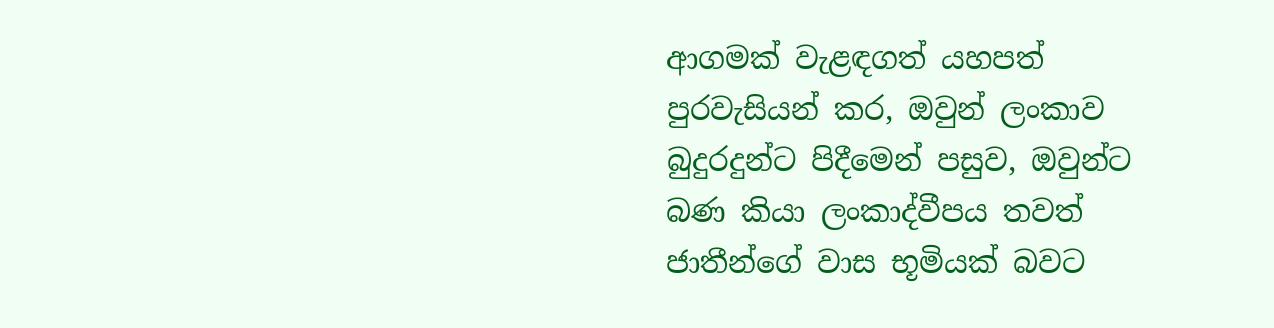ආගමක්‌ වැළඳගත් යහපත් පුරවැසියන් කර, ඔවුන් ලංකාව බුදුරදුන්ට පිදීමෙන් පසුව, ඔවුන්ට බණ කියා ලංකාද්වීපය තවත් ජාතීන්ගේ වාස භූමියක්‌ බවට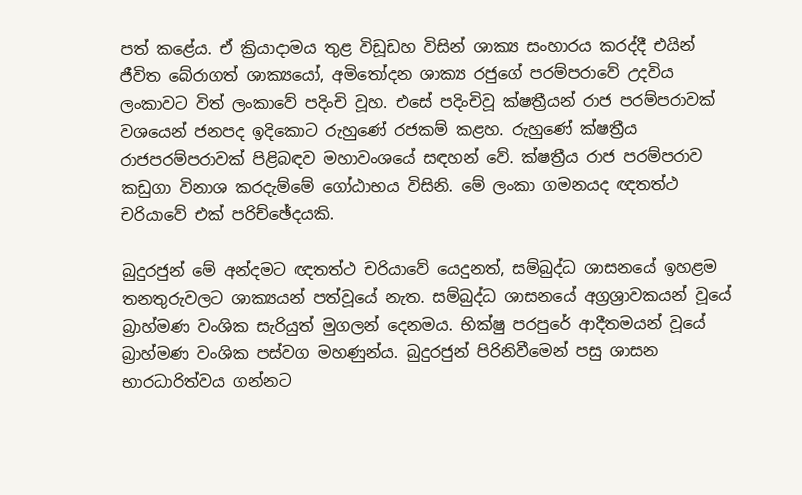පත් කළේය. ඒ ක්‍රියාදාමය තුළ විඩූඩහ විසින් ශාක්‍ය සංහාරය කරද්දී එයින් ජීවිත බේරාගත් ශාක්‍යයෝ, අමිතෝදන ශාක්‍ය රජුගේ පරම්පරාවේ උදවිය ලංකාවට විත් ලංකාවේ පදිංචි වූහ. එසේ පදිංචිවූ ක්‌ෂත්‍රීයන් රාජ පරම්පරාවක්‌ වශයෙන් ජනපද ඉදිකොට රුහුණේ රජකම් කළහ. රුහුණේ ක්‌ෂත්‍රීය රාජපරම්පරාවක්‌ පිළිබඳව මහාවංශයේ සඳහන් වේ. ක්‌ෂත්‍රීය රාජ පරම්පරාව කඩුගා විනාශ කරදැම්මේ ගෝඨාභය විසිනි. මේ ලංකා ගමනයද ඥතත්ථ චරියාවේ එක්‌ පරිච්ඡේදයකි.

බුදුරජුන් මේ අන්දමට ඥතත්ථ චරියාවේ යෙදුනත්, සම්බුද්ධ ශාසනයේ ඉහළම තනතුරුවලට ශාක්‍යයන් පත්වූයේ නැත. සම්බුද්ධ ශාසනයේ අග්‍රශ්‍රාවකයන් වූයේ බ්‍රාහ්මණ වංශික සැරියුත් මුගලන් දෙනමය. භික්‌ෂු පරපුරේ ආදීතමයන් වූයේ බ්‍රාහ්මණ වංශික පස්‌වග මහණුන්ය. බුදුරජුන් පිරිනිවීමෙන් පසු ශාසන භාරධාරිත්වය ගන්නට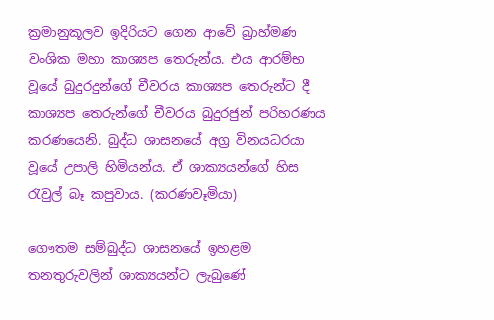ක්‍රමානුකූලව ඉදිරියට ගෙන ආවේ බ්‍රාහ්මණ වංශික මහා කාශ්‍යප තෙරුන්ය. එය ආරම්භ වූයේ බුදුරදුන්ගේ චීවරය කාශ්‍යප තෙරුන්ට දී කාශ්‍යප තෙරුන්ගේ චීවරය බුදුරජුන් පරිහරණය කරණයෙනි. බුද්ධ ශාසනයේ අග්‍ර විනයධරයා වූයේ උපාලි හිමියන්ය. ඒ ශාක්‍යයන්ගේ හිස රැවුල් බෑ කපුවාය. (කරණවෑමියා)

ගෞතම සම්බුද්ධ ශාසනයේ ඉහළම තනතුරුවලින් ශාක්‍යයන්ට ලැබුණේ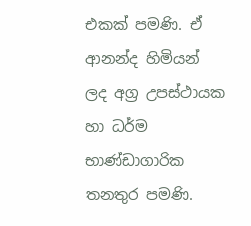එකක්‌ පමණි. ඒ ආනන්ද හිමියන් ලද අග්‍ර උපස්‌ථායක හා ධර්ම භාණ්‌ඩාගාරික තනතුර පමණි.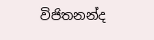විජිතනන්ද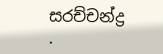සරච්චන්ද්‍ර
.